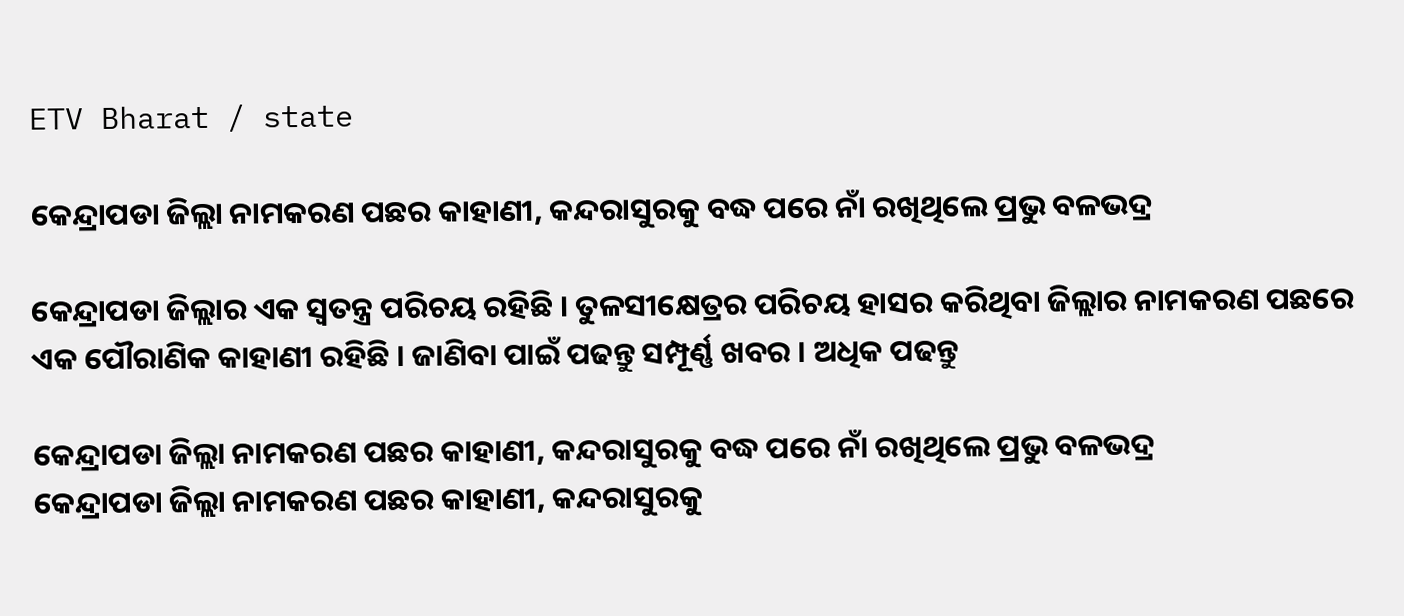ETV Bharat / state

କେନ୍ଦ୍ରାପଡା ଜିଲ୍ଲା ନାମକରଣ ପଛର କାହାଣୀ, କନ୍ଦରାସୁରକୁ ବଦ୍ଧ ପରେ ନାଁ ରଖିଥିଲେ ପ୍ରଭୁ ବଳଭଦ୍ର

କେନ୍ଦ୍ରାପଡା ଜିଲ୍ଲାର ଏକ ସ୍ବତନ୍ତ୍ର ପରିଚୟ ରହିଛି । ତୁଳସୀକ୍ଷେତ୍ରର ପରିଚୟ ହାସର କରିଥିବା ଜିଲ୍ଲାର ନାମକରଣ ପଛରେ ଏକ ପୌରାଣିକ କାହାଣୀ ରହିଛି । ଜାଣିବା ପାଇଁ ପଢନ୍ତୁ ସମ୍ପୂର୍ଣ୍ଣ ଖବର । ଅଧିକ ପଢନ୍ତୁ

କେନ୍ଦ୍ରାପଡା ଜିଲ୍ଲା ନାମକରଣ ପଛର କାହାଣୀ, କନ୍ଦରାସୁରକୁ ବଦ୍ଧ ପରେ ନାଁ ରଖିଥିଲେ ପ୍ରଭୁ ବଳଭଦ୍ର
କେନ୍ଦ୍ରାପଡା ଜିଲ୍ଲା ନାମକରଣ ପଛର କାହାଣୀ, କନ୍ଦରାସୁରକୁ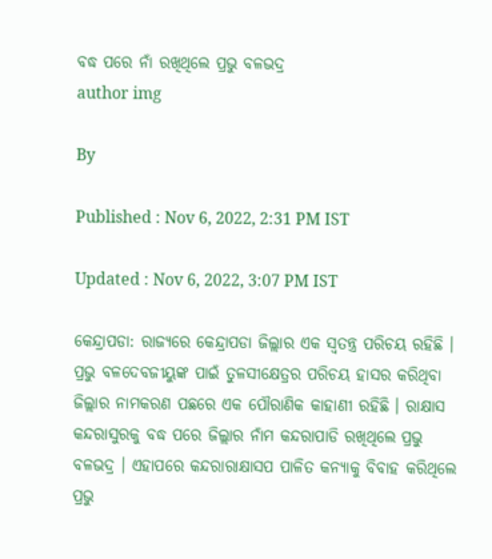ବଦ୍ଧ ପରେ ନାଁ ରଖିଥିଲେ ପ୍ରଭୁ ବଳଭଦ୍ର
author img

By

Published : Nov 6, 2022, 2:31 PM IST

Updated : Nov 6, 2022, 3:07 PM IST

କେନ୍ଦ୍ରାପଡା: ରାଜ୍ୟରେ କେନ୍ଦ୍ରାପଡା ଜିଲ୍ଲାର ଏକ ସ୍ବତନ୍ତ୍ର ପରିଚୟ ରହିଛି । ପ୍ରଭୁ ବଳଦେବଜୀୟୁଙ୍କ ପାଇଁ ତୁଳସୀକ୍ଷେତ୍ରର ପରିଚୟ ହାସର କରିଥିବା ଜିଲ୍ଲାର ନାମକରଣ ପଛରେ ଏକ ପୌରାଣିକ କାହାଣୀ ରହିଛି । ରାକ୍ଷାସ କନ୍ଦରାସୁରକୁ ବଦ୍ଧ ପରେ ଜିଲ୍ଲାର ନାଁମ କନ୍ଦରାପାଡି ରଖିଥିଲେ ପ୍ରଭୁ ବଳଭଦ୍ର । ଏହାପରେ କନ୍ଦରାରାକ୍ଷାସପ ପାଳିତ କନ୍ୟାକୁ ବିବାହ କରିଥିଲେ ପ୍ରଭୁ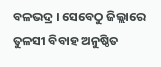ବଳଭଦ୍ର । ସେବେଠୁ ଜିଲ୍ଲାରେ ତୁଳସୀ ବିବାହ ଅନୁଷ୍ଠିତ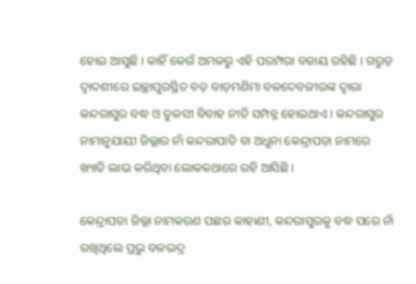ହୋଇ ଆସୁଛି । କାହିଁ କେଉଁ ଅମଳରୁ ଏହି ପରମ୍ପରା ବଜାୟ ରହିଛି । ଗରୁଡ଼ ଦ୍ୱାଦଶୀରେ ଇଚ୍ଛାପୁରସ୍ଥିତ ବଡ଼ ବାଡ଼ମଣିମା ବଳଦେବଜୀଉଙ୍କ ଦ୍ୱାରା କନ୍ଦରାସୁର ବଦ୍ଧ ଓ ତୁଳସୀ ବିବାହ ନୀତି ସମ୍ପନ୍ନ ହୋଇଥାଏ । କନ୍ଦରାସୁର ନାମାନୁଯାୟୀ ଜିଲ୍ଲାର ନାଁ କନ୍ଦରାପାଡି ବା ଅଧୁନା କେନ୍ଦ୍ରାପଡ଼ା ନାମରେ ଖ୍ୟାତି ଲାଭ କରିଥିବା ଲୋକକଥାରେ ରହି ଆସିଛି ।

କେନ୍ଦ୍ରାପଡା ଜିଲ୍ଲା ନାମକରଣ ପଛର କାହାଣୀ, କନ୍ଦରାସୁରକୁ ବଦ୍ଧ ପରେ ନାଁ ରଖିଥିଲେ ପ୍ରଭୁ ବଳଭଦ୍ର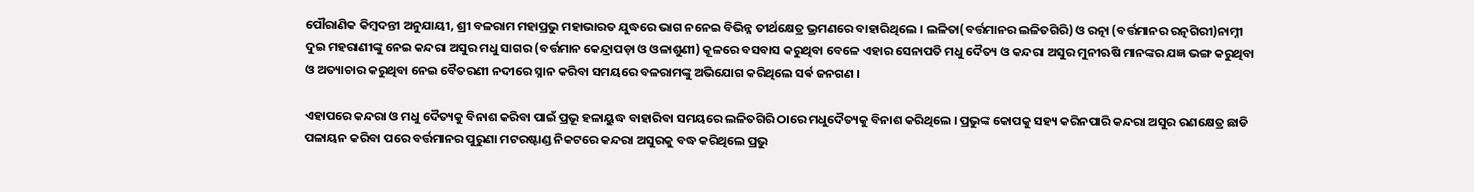ପୌରାଣିକ କିମ୍ବଦନ୍ତୀ ଅନୁଯାୟୀ, ଶ୍ରୀ ବଳରାମ ମହାପ୍ରଭୁ ମହାଭାରତ ଯୁଦ୍ଧରେ ଭାଗ ନନେଇ ବିଭିନ୍ନ ତୀର୍ଥକ୍ଷେତ୍ର ଭ୍ରମଣରେ ବାହାରିଥିଲେ । ଲଳିତା(ବର୍ତ୍ତମାନର ଲଳିତଗିରି) ଓ ରତ୍ନା (ବର୍ତ୍ତମାନର ରତ୍ନଗିରୀ)ନାମ୍ନୀ ଦୁଇ ମହରାଣୀଙ୍କୁ ନେଇ କନ୍ଦରା ଅସୁର ମଧୁ ସାଗର (ବର୍ତ୍ତମାନ କେନ୍ଦ୍ରାପଡ଼ା ଓ ଓଳାଶୁଣୀ) କୂଳରେ ବସବାସ କରୁଥିବା ବେଳେ ଏହାର ସେନାପତି ମଧୁ ଦୈତ୍ୟ ଓ କନ୍ଦରା ଅସୁର ମୁନୀଋଷି ମାନଙ୍କର ଯଜ୍ଞ ଭଙ୍ଗ କରୁଥିବା ଓ ଅତ୍ୟାଚାର କରୁଥିବା ନେଇ ବୈତରଣୀ ନଦୀରେ ସ୍ନାନ କରିବା ସମୟରେ ବଳରାମଙ୍କୁ ଅଭିଯୋଗ କରିଥିଲେ ସର୍ଵ ଜନଗଣ ।

ଏହାପରେ କନ୍ଦରା ଓ ମଧୁ ଦୈତ୍ୟକୁ ବିନାଶ କରିବା ପାଇଁ ପ୍ରଭୂ ହଳାୟୁଦ୍ଧ ବାହାରିବା ସମୟରେ ଲଳିତଗିରି ଠାରେ ମଧୁଦୈତ୍ୟକୁ ବିନାଶ କରିଥିଲେ । ପ୍ରଭୁଙ୍କ କୋପକୁ ସହ୍ୟ କରିନପାରି କନ୍ଦରା ଅସୁର ରଣକ୍ଷେତ୍ର ଛାଡି ପଳାୟନ କରିବା ପରେ ବର୍ତ୍ତମାନର ପୁରୁଣା ମଟରଷ୍ଟାଣ୍ଡ ନିକଟରେ କନ୍ଦରା ଅସୁରକୁ ବଦ୍ଧ କରିଥିଲେ ପ୍ରଭୁ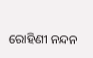ରୋହିଣୀ ନନ୍ଦନ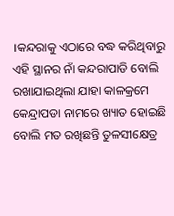।କନ୍ଦରାକୁ ଏଠାରେ ବଦ୍ଧ କରିଥିବାରୁ ଏହି ସ୍ଥାନର ନାଁ କନ୍ଦରାପାଡି ବୋଲି ରଖାଯାଇଥିଲା ଯାହା କାଳକ୍ରମେ କେନ୍ଦ୍ରାପଡା ନାମରେ ଖ୍ୟାତ ହୋଇଛି ବୋଲି ମତ ରଖିଛନ୍ତି ତୁଳସୀକ୍ଷେତ୍ର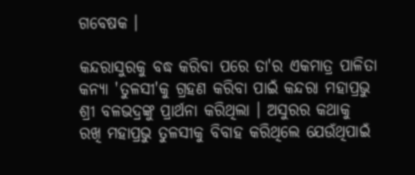ଗବେଷକ ।

କନ୍ଦରାସୁରକୁ ବଦ୍ଧ କରିବା ପରେ ତା'ର ଏକମାତ୍ର ପାଳିତା କନ୍ୟା 'ତୁଳସୀ'କୁ ଗ୍ରହଣ କରିବା ପାଇଁ କନ୍ଦରା ମହାପ୍ରଭୁ ଶ୍ରୀ ବଳଭଦ୍ରଙ୍କୁ ପ୍ରାର୍ଥନା କରିଥିଲା । ଅସୁରର କଥାକୁ ରଖି ମହାପ୍ରଭୁ ତୁଳସୀକୁ ବିବାହ କରିଥିଲେ ଯେଉଁଥିପାଇଁ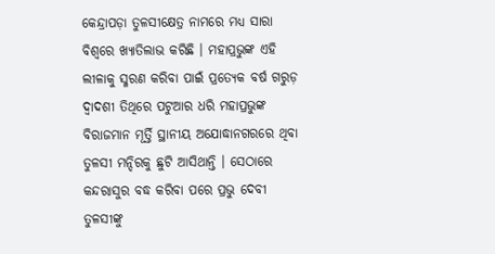କେନ୍ଦ୍ରାପଡ଼ା ତୁଳସୀକ୍ଷେତ୍ର ନାମରେ ମଧ୍ୟ ସାରା ବିଶ୍ୱରେ ଖ୍ୟାତିଲାଭ କରିଛି । ମହାପ୍ରଭୁଙ୍କ ଏହି ଲୀଳାକୁ ସ୍ମରଣ କରିବା ପାଇଁ ପ୍ରତ୍ୟେକ ବର୍ଷ ଗରୁଡ଼ ଦ୍ଵାଦଶୀ ତିଥିରେ ପଟୁଆର ଧରି ମହାପ୍ରଭୁଙ୍କ ବିରାଜମାନ ମୂର୍ତ୍ତି ସ୍ଥାନୀୟ ଅଯୋଦ୍ଧାନଗରରେ ଥିବା ତୁଳସୀ ମନ୍ଦିରକୁ ଛୁଟି ଆସିଥାନ୍ତି । ସେଠାରେ କନ୍ଦରାସୁର ବଦ୍ଧ କରିବା ପରେ ପ୍ରଭୁ ଦେବୀ ତୁଳସୀଙ୍କୁ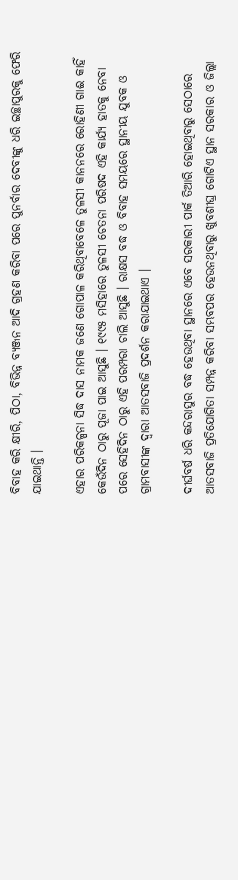ବିବାହ କରି କ୍ଷୀରି, ପିଠା, ବିଭିନ୍ନ ବ୍ୟଞ୍ଜନ ଆଦି ଗ୍ରହଣ କରିବା ପରେ ପୁନର୍ବାର ଦେବୀଙ୍କୁ ଧରି ଇଚ୍ଛାପୁରକୁ ଫେରି ଯାଇଥାନ୍ତି ।

ଏହାର ପରିକଳ୍ପନା ସିଦ୍ଧ ଦାସ ନାମକ ଜଣେ ଗୋପାଳ କରିଥିବାବେଳେ ତୁଳସୀ କାନନରେ ରୋହିଣୀ ଗାଈ କାହିଁ କେଉଁଦିନ ଠାରୁ ପୂଜା ପାଇ ଆସୁଛି । ୧୯୯୫ ମସିହାରେ ତୁଳସୀ ଚେତନା ପରିଷଦ ଏହି କାର୍ଯ୍ୟ ହାତକୁ ନେବା ପରେ ସେହିଦିନ ଠାରୁ ଏହି ପରମ୍ପରା ଚାଲି ଆସୁଛି । ରାକ୍ଷସ ବଦ୍ଧ ଓ ବିବାହ ସମୟରେ ସ୍ଥାନୀୟ ଯୁବକ ଓ ଗ୍ରାମବାସୀଙ୍କ ଦ୍ବାରା ଆତସବାଜି ପ୍ରଦର୍ଶନ କରାଯାଇଥାଏ ।

ଦୀର୍ଘବର୍ଷ ଧରି କନ୍ଦରାସୁର ବଦ୍ଧ ହେଉଥିବା ସ୍ଥାନରେ ଏବେ ସରକାରୀ ପାର୍କ ତିଆରି ହୋଇଥିବାରୁ ସେଠାରେ ଆତସବାଜି ପ୍ରତିଯୋଗିତା ସମ୍ପନ୍ନ କରିବା ସମ୍ଭବପର ହେଉନଥିବାରୁ ଖୁବଶୀଘ୍ର ଗୋଟିଏ ସ୍ଥାନ ସରକାର ଓ ଜିଲ୍ଲା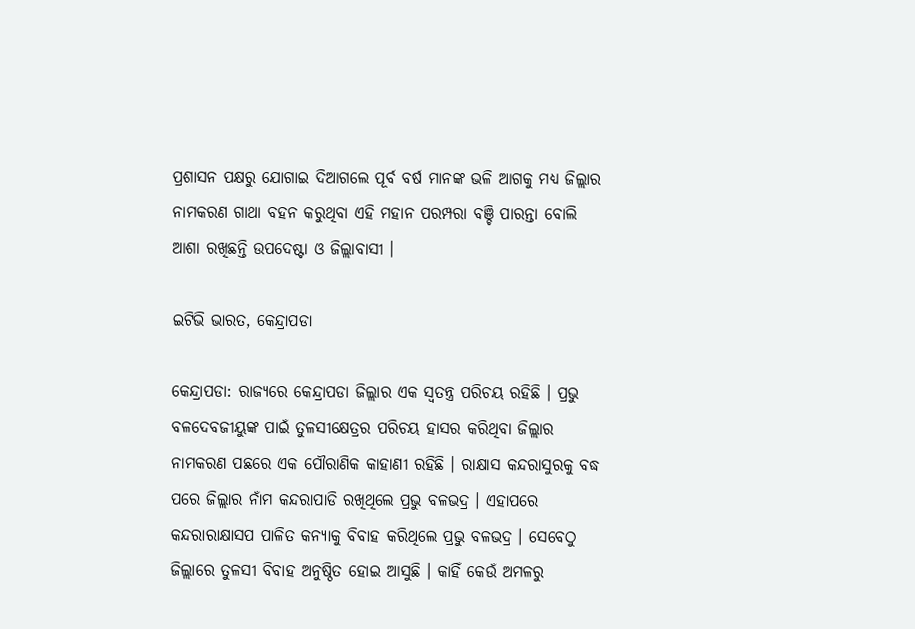ପ୍ରଶାସନ ପକ୍ଷରୁ ଯୋଗାଇ ଦିଆଗଲେ ପୂର୍ବ ବର୍ଷ ମାନଙ୍କ ଭଳି ଆଗକୁ ମଧ୍ୟ ଜିଲ୍ଲାର ନାମକରଣ ଗାଥା ବହନ କରୁଥିବା ଏହି ମହାନ ପରମ୍ପରା ବଞ୍ଚି ପାରନ୍ତା ବୋଲି ଆଶା ରଖିଛନ୍ତି ଉପଦେଷ୍ଟା ଓ ଜିଲ୍ଲାବାସୀ ।

ଇଟିଭି ଭାରତ, କେନ୍ଦ୍ରାପଡା

କେନ୍ଦ୍ରାପଡା: ରାଜ୍ୟରେ କେନ୍ଦ୍ରାପଡା ଜିଲ୍ଲାର ଏକ ସ୍ବତନ୍ତ୍ର ପରିଚୟ ରହିଛି । ପ୍ରଭୁ ବଳଦେବଜୀୟୁଙ୍କ ପାଇଁ ତୁଳସୀକ୍ଷେତ୍ରର ପରିଚୟ ହାସର କରିଥିବା ଜିଲ୍ଲାର ନାମକରଣ ପଛରେ ଏକ ପୌରାଣିକ କାହାଣୀ ରହିଛି । ରାକ୍ଷାସ କନ୍ଦରାସୁରକୁ ବଦ୍ଧ ପରେ ଜିଲ୍ଲାର ନାଁମ କନ୍ଦରାପାଡି ରଖିଥିଲେ ପ୍ରଭୁ ବଳଭଦ୍ର । ଏହାପରେ କନ୍ଦରାରାକ୍ଷାସପ ପାଳିତ କନ୍ୟାକୁ ବିବାହ କରିଥିଲେ ପ୍ରଭୁ ବଳଭଦ୍ର । ସେବେଠୁ ଜିଲ୍ଲାରେ ତୁଳସୀ ବିବାହ ଅନୁଷ୍ଠିତ ହୋଇ ଆସୁଛି । କାହିଁ କେଉଁ ଅମଳରୁ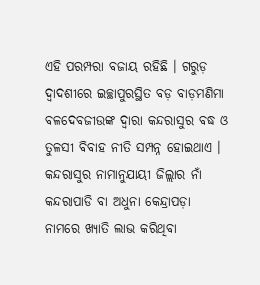ଏହି ପରମ୍ପରା ବଜାୟ ରହିଛି । ଗରୁଡ଼ ଦ୍ୱାଦଶୀରେ ଇଚ୍ଛାପୁରସ୍ଥିତ ବଡ଼ ବାଡ଼ମଣିମା ବଳଦେବଜୀଉଙ୍କ ଦ୍ୱାରା କନ୍ଦରାସୁର ବଦ୍ଧ ଓ ତୁଳସୀ ବିବାହ ନୀତି ସମ୍ପନ୍ନ ହୋଇଥାଏ । କନ୍ଦରାସୁର ନାମାନୁଯାୟୀ ଜିଲ୍ଲାର ନାଁ କନ୍ଦରାପାଡି ବା ଅଧୁନା କେନ୍ଦ୍ରାପଡ଼ା ନାମରେ ଖ୍ୟାତି ଲାଭ କରିଥିବା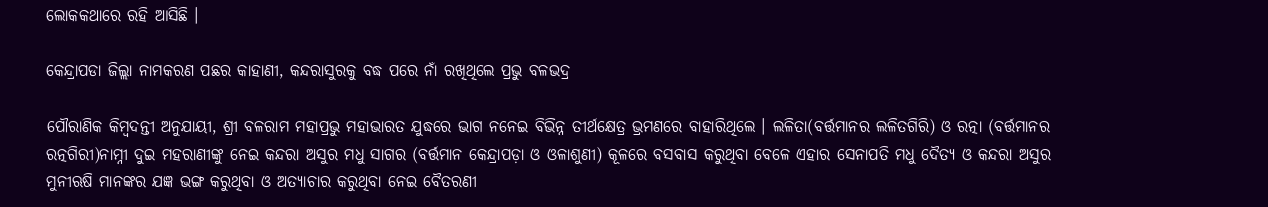ଲୋକକଥାରେ ରହି ଆସିଛି ।

କେନ୍ଦ୍ରାପଡା ଜିଲ୍ଲା ନାମକରଣ ପଛର କାହାଣୀ, କନ୍ଦରାସୁରକୁ ବଦ୍ଧ ପରେ ନାଁ ରଖିଥିଲେ ପ୍ରଭୁ ବଳଭଦ୍ର

ପୌରାଣିକ କିମ୍ବଦନ୍ତୀ ଅନୁଯାୟୀ, ଶ୍ରୀ ବଳରାମ ମହାପ୍ରଭୁ ମହାଭାରତ ଯୁଦ୍ଧରେ ଭାଗ ନନେଇ ବିଭିନ୍ନ ତୀର୍ଥକ୍ଷେତ୍ର ଭ୍ରମଣରେ ବାହାରିଥିଲେ । ଲଳିତା(ବର୍ତ୍ତମାନର ଲଳିତଗିରି) ଓ ରତ୍ନା (ବର୍ତ୍ତମାନର ରତ୍ନଗିରୀ)ନାମ୍ନୀ ଦୁଇ ମହରାଣୀଙ୍କୁ ନେଇ କନ୍ଦରା ଅସୁର ମଧୁ ସାଗର (ବର୍ତ୍ତମାନ କେନ୍ଦ୍ରାପଡ଼ା ଓ ଓଳାଶୁଣୀ) କୂଳରେ ବସବାସ କରୁଥିବା ବେଳେ ଏହାର ସେନାପତି ମଧୁ ଦୈତ୍ୟ ଓ କନ୍ଦରା ଅସୁର ମୁନୀଋଷି ମାନଙ୍କର ଯଜ୍ଞ ଭଙ୍ଗ କରୁଥିବା ଓ ଅତ୍ୟାଚାର କରୁଥିବା ନେଇ ବୈତରଣୀ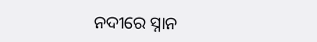ନଦୀରେ ସ୍ନାନ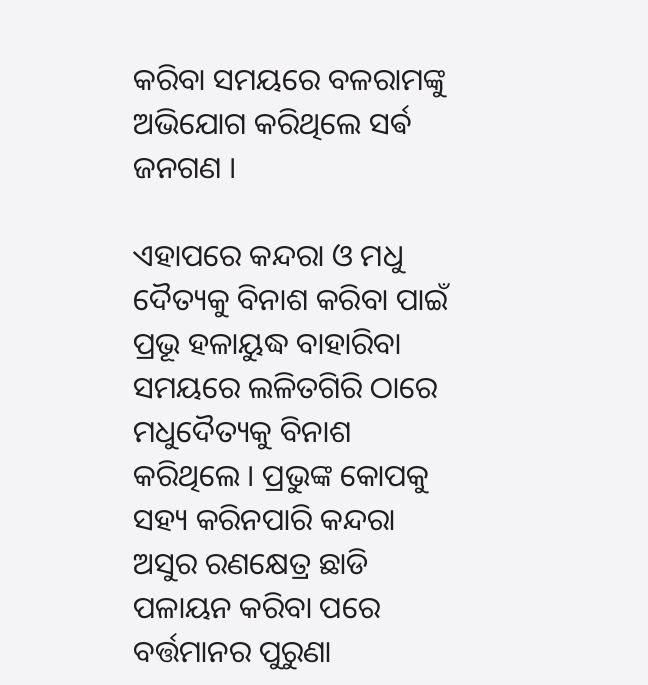କରିବା ସମୟରେ ବଳରାମଙ୍କୁ ଅଭିଯୋଗ କରିଥିଲେ ସର୍ଵ ଜନଗଣ ।

ଏହାପରେ କନ୍ଦରା ଓ ମଧୁ ଦୈତ୍ୟକୁ ବିନାଶ କରିବା ପାଇଁ ପ୍ରଭୂ ହଳାୟୁଦ୍ଧ ବାହାରିବା ସମୟରେ ଲଳିତଗିରି ଠାରେ ମଧୁଦୈତ୍ୟକୁ ବିନାଶ କରିଥିଲେ । ପ୍ରଭୁଙ୍କ କୋପକୁ ସହ୍ୟ କରିନପାରି କନ୍ଦରା ଅସୁର ରଣକ୍ଷେତ୍ର ଛାଡି ପଳାୟନ କରିବା ପରେ ବର୍ତ୍ତମାନର ପୁରୁଣା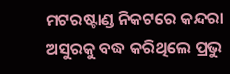ମଟରଷ୍ଟାଣ୍ଡ ନିକଟରେ କନ୍ଦରା ଅସୁରକୁ ବଦ୍ଧ କରିଥିଲେ ପ୍ରଭୁ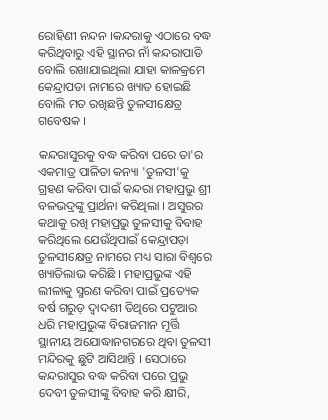ରୋହିଣୀ ନନ୍ଦନ ।କନ୍ଦରାକୁ ଏଠାରେ ବଦ୍ଧ କରିଥିବାରୁ ଏହି ସ୍ଥାନର ନାଁ କନ୍ଦରାପାଡି ବୋଲି ରଖାଯାଇଥିଲା ଯାହା କାଳକ୍ରମେ କେନ୍ଦ୍ରାପଡା ନାମରେ ଖ୍ୟାତ ହୋଇଛି ବୋଲି ମତ ରଖିଛନ୍ତି ତୁଳସୀକ୍ଷେତ୍ର ଗବେଷକ ।

କନ୍ଦରାସୁରକୁ ବଦ୍ଧ କରିବା ପରେ ତା'ର ଏକମାତ୍ର ପାଳିତା କନ୍ୟା 'ତୁଳସୀ'କୁ ଗ୍ରହଣ କରିବା ପାଇଁ କନ୍ଦରା ମହାପ୍ରଭୁ ଶ୍ରୀ ବଳଭଦ୍ରଙ୍କୁ ପ୍ରାର୍ଥନା କରିଥିଲା । ଅସୁରର କଥାକୁ ରଖି ମହାପ୍ରଭୁ ତୁଳସୀକୁ ବିବାହ କରିଥିଲେ ଯେଉଁଥିପାଇଁ କେନ୍ଦ୍ରାପଡ଼ା ତୁଳସୀକ୍ଷେତ୍ର ନାମରେ ମଧ୍ୟ ସାରା ବିଶ୍ୱରେ ଖ୍ୟାତିଲାଭ କରିଛି । ମହାପ୍ରଭୁଙ୍କ ଏହି ଲୀଳାକୁ ସ୍ମରଣ କରିବା ପାଇଁ ପ୍ରତ୍ୟେକ ବର୍ଷ ଗରୁଡ଼ ଦ୍ଵାଦଶୀ ତିଥିରେ ପଟୁଆର ଧରି ମହାପ୍ରଭୁଙ୍କ ବିରାଜମାନ ମୂର୍ତ୍ତି ସ୍ଥାନୀୟ ଅଯୋଦ୍ଧାନଗରରେ ଥିବା ତୁଳସୀ ମନ୍ଦିରକୁ ଛୁଟି ଆସିଥାନ୍ତି । ସେଠାରେ କନ୍ଦରାସୁର ବଦ୍ଧ କରିବା ପରେ ପ୍ରଭୁ ଦେବୀ ତୁଳସୀଙ୍କୁ ବିବାହ କରି କ୍ଷୀରି,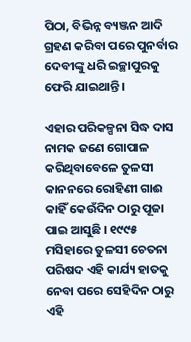ପିଠା, ବିଭିନ୍ନ ବ୍ୟଞ୍ଜନ ଆଦି ଗ୍ରହଣ କରିବା ପରେ ପୁନର୍ବାର ଦେବୀଙ୍କୁ ଧରି ଇଚ୍ଛାପୁରକୁ ଫେରି ଯାଇଥାନ୍ତି ।

ଏହାର ପରିକଳ୍ପନା ସିଦ୍ଧ ଦାସ ନାମକ ଜଣେ ଗୋପାଳ କରିଥିବାବେଳେ ତୁଳସୀ କାନନରେ ରୋହିଣୀ ଗାଈ କାହିଁ କେଉଁଦିନ ଠାରୁ ପୂଜା ପାଇ ଆସୁଛି । ୧୯୯୫ ମସିହାରେ ତୁଳସୀ ଚେତନା ପରିଷଦ ଏହି କାର୍ଯ୍ୟ ହାତକୁ ନେବା ପରେ ସେହିଦିନ ଠାରୁ ଏହି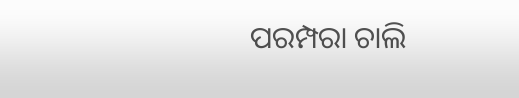ପରମ୍ପରା ଚାଲି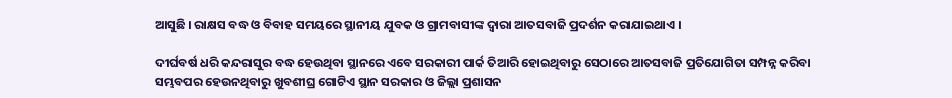ଆସୁଛି । ରାକ୍ଷସ ବଦ୍ଧ ଓ ବିବାହ ସମୟରେ ସ୍ଥାନୀୟ ଯୁବକ ଓ ଗ୍ରାମବାସୀଙ୍କ ଦ୍ବାରା ଆତସବାଜି ପ୍ରଦର୍ଶନ କରାଯାଇଥାଏ ।

ଦୀର୍ଘବର୍ଷ ଧରି କନ୍ଦରାସୁର ବଦ୍ଧ ହେଉଥିବା ସ୍ଥାନରେ ଏବେ ସରକାରୀ ପାର୍କ ତିଆରି ହୋଇଥିବାରୁ ସେଠାରେ ଆତସବାଜି ପ୍ରତିଯୋଗିତା ସମ୍ପନ୍ନ କରିବା ସମ୍ଭବପର ହେଉନଥିବାରୁ ଖୁବଶୀଘ୍ର ଗୋଟିଏ ସ୍ଥାନ ସରକାର ଓ ଜିଲ୍ଲା ପ୍ରଶାସନ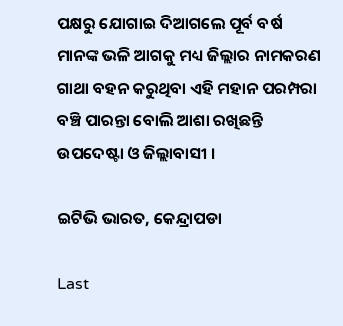ପକ୍ଷରୁ ଯୋଗାଇ ଦିଆଗଲେ ପୂର୍ବ ବର୍ଷ ମାନଙ୍କ ଭଳି ଆଗକୁ ମଧ୍ୟ ଜିଲ୍ଲାର ନାମକରଣ ଗାଥା ବହନ କରୁଥିବା ଏହି ମହାନ ପରମ୍ପରା ବଞ୍ଚି ପାରନ୍ତା ବୋଲି ଆଶା ରଖିଛନ୍ତି ଉପଦେଷ୍ଟା ଓ ଜିଲ୍ଲାବାସୀ ।

ଇଟିଭି ଭାରତ, କେନ୍ଦ୍ରାପଡା

Last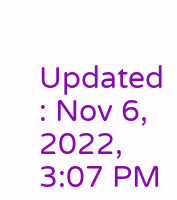Updated : Nov 6, 2022, 3:07 PM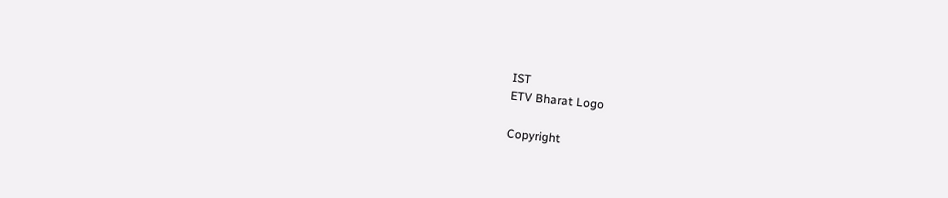IST
ETV Bharat Logo

Copyright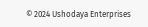© 2024 Ushodaya Enterprises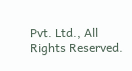Pvt. Ltd., All Rights Reserved.